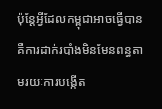ប៉ុន្តែអ្វីដែលកម្ពុជាអាចធ្វើបាន គឺការដាក់របាំងមិនមែនពន្ធតាមរយៈការបង្កើត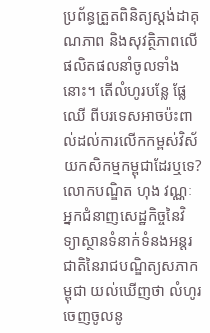ប្រព័ន្ធត្រួតពិនិត្យស្តង់ដាគុណភាព និងសុវត្ថិភាពលើផលិតផលនាំចូលទាំងនោះ។ តើលំហូរបន្លែ ផ្លែឈើ ពីបរទេសអាចប៉ះពាល់ដល់ការលើកកម្ពស់វិស័យកសិកម្មកម្ពុជាដែរឬទេ?
លោកបណ្ឌិត ហុង វណ្ណៈ អ្នកជំនាញសេដ្ឋកិច្ចនៃវិទ្យាស្ថានទំនាក់ទំនងអន្តរជាតិនៃរាជបណ្ឌិត្យសភាកម្ពុជា យល់ឃើញថា លំហូរចេញចូលនូ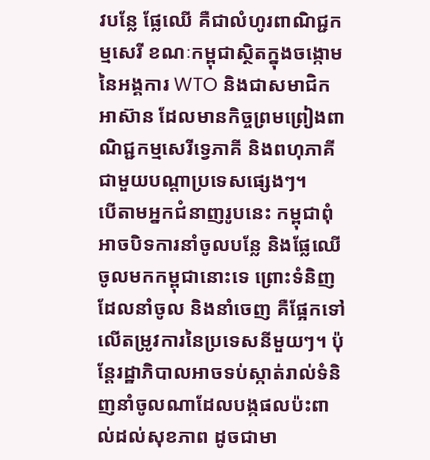វបន្លែ ផ្លែឈើ គឺជាលំហូរពាណិជ្ជកម្មសេរី ខណៈកម្ពុជាស្ថិតក្នុងចង្កោមនៃអង្គការ WTO និងជាសមាជិកអាស៊ាន ដែលមានកិច្ចព្រមព្រៀងពាណិជ្ជកម្មសេរីទ្វេភាគី និងពហុភាគីជាមួយបណ្តាប្រទេសផ្សេងៗ។
បើតាមអ្នកជំនាញរូបនេះ កម្ពុជាពុំអាចបិទការនាំចូលបន្លែ និងផ្លែឈើចូលមកកម្ពុជានោះទេ ព្រោះទំនិញដែលនាំចូល និងនាំចេញ គឺផ្អែកទៅលើតម្រូវការនៃប្រទេសនីមួយៗ។ ប៉ុន្តែរដ្ឋាភិបាលអាចទប់ស្កាត់រាល់ទំនិញនាំចូលណាដែលបង្កផលប៉ះពាល់ដល់សុខភាព ដូចជាមា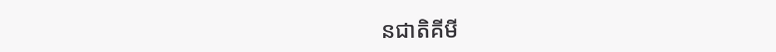នជាតិគីមី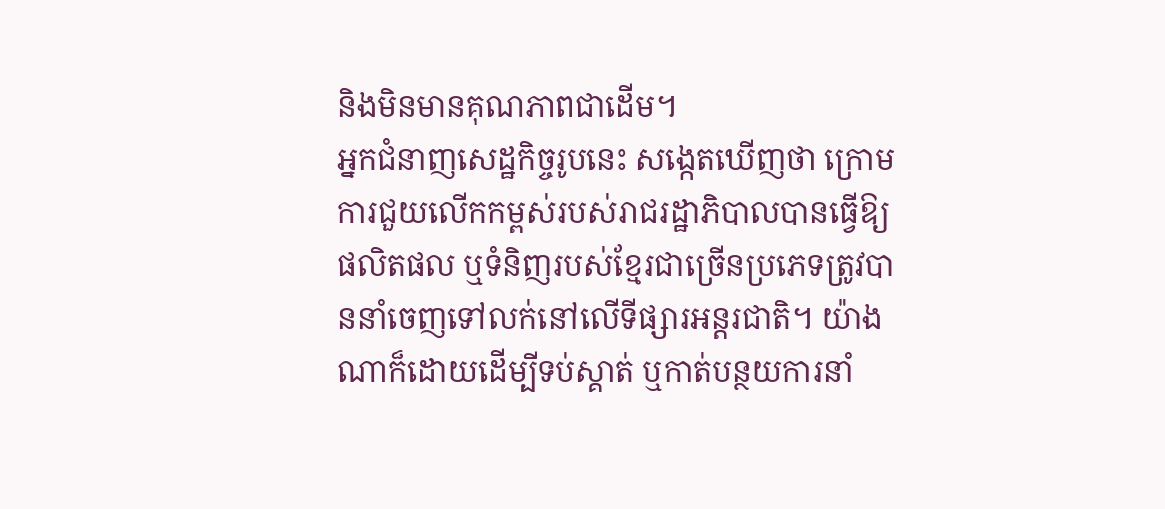និងមិនមានគុណភាពជាដើម។
អ្នកជំនាញសេដ្ឋកិច្ចរូបនេះ សង្កេតឃើញថា ក្រោមការជួយលើកកម្ពស់របស់រាជរដ្ឋាភិបាលបានធ្វើឱ្យផលិតផល ឬទំនិញរបស់ខ្មែរជាច្រើនប្រភេទត្រូវបាននាំចេញទៅលក់នៅលើទីផ្សារអន្តរជាតិ។ យ៉ាងណាក៏ដោយដើម្បីទប់ស្គាត់ ឬកាត់បន្ថយការនាំ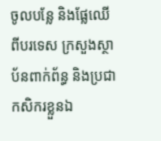ចូលបន្លែ និងផ្លែឈើពីបរទេស ក្រសួងស្ថាប័នពាក់ព័ន្ធ និងប្រជាកសិករខ្លួនឯ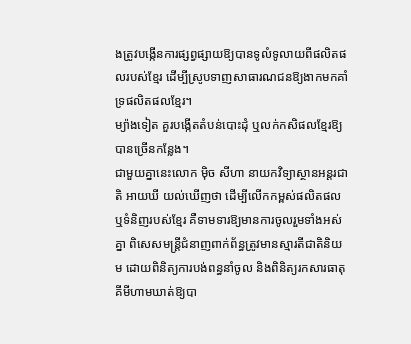ងត្រូវបង្កើនការផ្សព្វផ្សាយឱ្យបានទូលំទូលាយពីផលិតផលរបស់ខ្មែរ ដើម្បីស្រូបទាញសាធារណជនឱ្យងាកមកគាំទ្រផលិតផលខ្មែរ។
ម្យ៉ាងទៀត គួរបង្កើតតំបន់បោះដុំ ឬលក់កសិផលខ្មែរឱ្យបានច្រើនកន្លែង។
ជាមួយគ្នានេះលោក ម៉ិច សីហា នាយកវិទ្យាស្ថានអន្តរជាតិ អាយឃី យល់ឃើញថា ដើម្បីលើកកម្ពស់ផលិតផល ឬទំនិញរបស់ខ្មែរ គឺទាមទារឱ្យមានការចូលរួមទាំងអស់គ្នា ពិសេសមន្រ្តីជំនាញពាក់ព័ន្ធត្រូវមានស្មារតីជាតិនិយម ដោយពិនិត្យការបង់ពន្ធនាំចូល និងពិនិត្យរកសារធាតុគីមីហាមឃាត់ឱ្យបា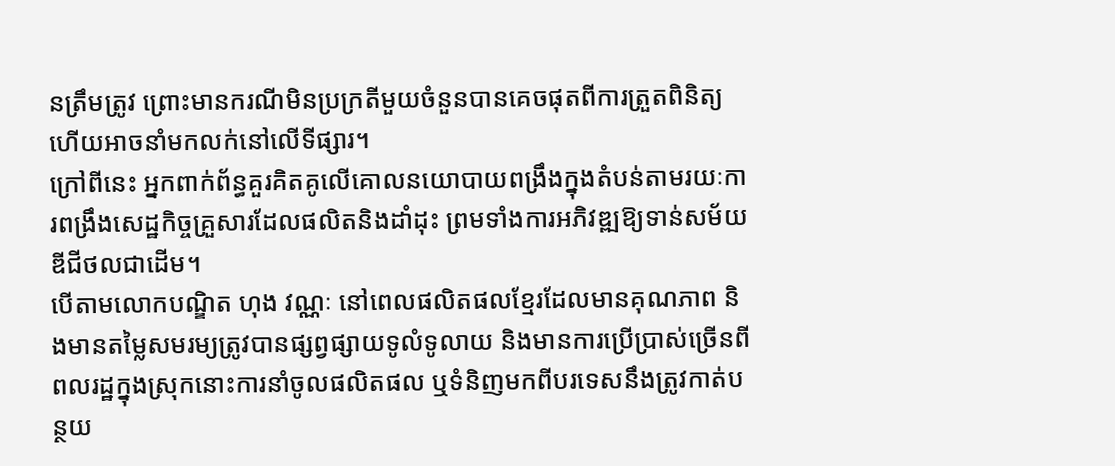នត្រឹមត្រូវ ព្រោះមានករណីមិនប្រក្រតីមួយចំនួនបានគេចផុតពីការត្រួតពិនិត្យ ហើយអាចនាំមកលក់នៅលើទីផ្សារ។
ក្រៅពីនេះ អ្នកពាក់ព័ន្ធគួរគិតគូលើគោលនយោបាយពង្រឹងក្នុងតំបន់តាមរយៈការពង្រឹងសេដ្ឋកិច្ចគ្រួសារដែលផលិតនិងដាំដុះ ព្រមទាំងការអភិវឌ្ឍឱ្យទាន់សម័យឌីជីថលជាដើម។
បើតាមលោកបណ្ឌិត ហុង វណ្ណៈ នៅពេលផលិតផលខ្មែរដែលមានគុណភាព និងមានតម្លៃសមរម្យត្រូវបានផ្សព្វផ្សាយទូលំទូលាយ និងមានការប្រើប្រាស់ច្រើនពីពលរដ្ឋក្នុងស្រុកនោះការនាំចូលផលិតផល ឬទំនិញមកពីបរទេសនឹងត្រូវកាត់បន្ថយ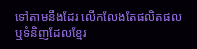ទៅតាមនឹងដែរ លើកលែងតែផលិតផល ឬទំនិញដែលខ្មែរ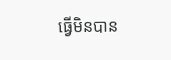ធ្វើមិនបាន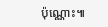ប៉ុណ្ណោះ៕